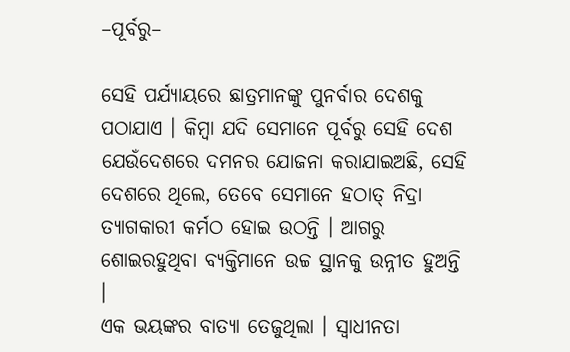–ପୂର୍ବରୁ–

ସେହି ପର୍ଯ୍ୟାୟରେ ଛାତ୍ରମାନଙ୍କୁ ପୁନର୍ବାର ଦେଶକୁ ପଠାଯାଏ । କିମ୍ବା ଯଦି ସେମାନେ ପୂର୍ବରୁ ସେହି ଦେଶ ଯେଉଁଦେଶରେ ଦମନର ଯୋଜନା କରାଯାଇଅଛି, ସେହି ଦେଶରେ ଥିଲେ, ତେବେ ସେମାନେ ହଠାତ୍ ନିଦ୍ରା ତ୍ୟାଗକାରୀ କର୍ମଠ ହୋଇ ଉଠନ୍ତି । ଆଗରୁ ଶୋଇରହୁଥିବା ବ୍ୟକ୍ତିମାନେ ଉଚ୍ଚ ସ୍ଥାନକୁ ଉନ୍ନୀତ ହୁଅନ୍ତି ।
ଏକ ଭୟଙ୍କର ବାତ୍ୟା ତେଜୁଥିଲା । ସ୍ୱାଧୀନତା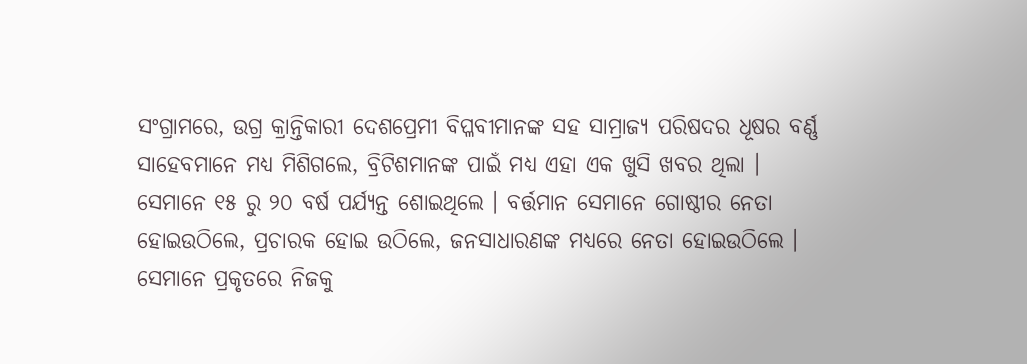ସଂଗ୍ରାମରେ, ଉଗ୍ର କ୍ରାନ୍ତିକାରୀ ଦେଶପ୍ରେମୀ ବିପ୍ଳବୀମାନଙ୍କ ସହ ସାମ୍ରାଜ୍ୟ ପରିଷଦର ଧୂଷର ବର୍ଣ୍ଣ ସାହେବମାନେ ମଧ୍ୟ ମିଶିଗଲେ, ବ୍ରିଟିଶମାନଙ୍କ ପାଇଁ ମଧ୍ୟ ଏହା ଏକ ଖୁସି ଖବର ଥିଲା ।
ସେମାନେ ୧୫ ରୁ ୨୦ ବର୍ଷ ପର୍ଯ୍ୟନ୍ତ ଶୋଇଥିଲେ । ବର୍ତ୍ତମାନ ସେମାନେ ଗୋଷ୍ଠୀର ନେତା ହୋଇଉଠିଲେ, ପ୍ରଚାରକ ହୋଇ ଉଠିଲେ, ଜନସାଧାରଣଙ୍କ ମଧ୍ୟରେ ନେତା ହୋଇଉଠିଲେ । ସେମାନେ ପ୍ରକୃତରେ ନିଜକୁ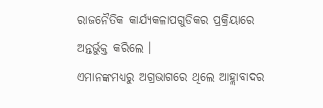ରାଜନୈତିକ କାର୍ଯ୍ୟକଳାପଗୁଡିକର ପ୍ରକ୍ରିୟାରେ ଅନ୍ତର୍ଭୁକ୍ତ କରିଲେ ।
ଏମାନଙ୍କମଧ୍ୟରୁ ଅଗ୍ରଭାଗରେ ଥିଲେ ଆହ୍ଲାବାଦର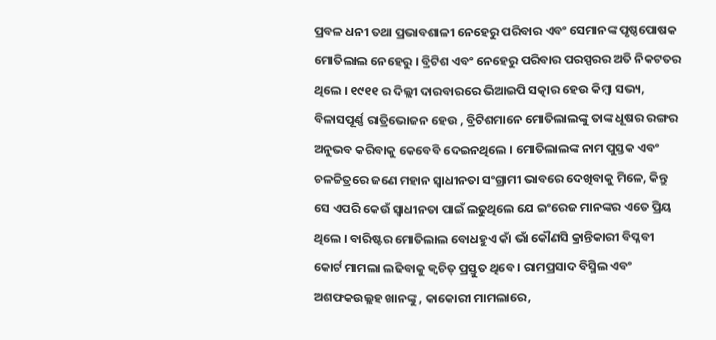ପ୍ରବଳ ଧନୀ ତଥା ପ୍ରଭାବଶାଳୀ ନେହେରୁ ପରିବାର ଏବଂ ସେମାନଙ୍କ ପୃଷ୍ଠପୋଷକ ମୋତିଲାଲ ନେହେରୁ । ବ୍ରିଟିଶ ଏବଂ ନେହେରୁ ପରିବାର ପରସ୍ପରର ଅତି ନିକଟତର ଥିଲେ । ୧୯୧୧ ର ଦିଲ୍ଲୀ ଦାରବାରରେ ଭିଆଇପି ସତ୍କାର ହେଉ କିମ୍ବା ସଭ୍ୟ, ବିଳାସପୂର୍ଣ୍ଣ ରାତ୍ରିଭୋଜନ ହେଉ , ବ୍ରିଟିଶମାନେ ମୋତିଲାଲଙ୍କୁ ତାଙ୍କ ଧୂଷର ରଙ୍ଗର ଅନୁଭବ କରିବାକୁ କେବେବି ଦେଇନଥିଲେ । ମୋତିଲାଲଙ୍କ ନାମ ପୁସ୍ତକ ଏବଂ ଚଳଚ୍ଚିତ୍ରରେ ଜଣେ ମହାନ ସ୍ୱାଧୀନତା ସଂଗ୍ରାମୀ ଭାବରେ ଦେଖିବାକୁ ମିଳେ, କିନ୍ତୁ ସେ ଏପରି କେଉଁ ସ୍ୱାଧୀନତା ପାଇଁ ଲଢୁଥିଲେ ଯେ ଇଂରେଜ ମାନଙ୍କର ଏତେ ପ୍ରିୟ ଥିଲେ । ବାରିଷ୍ଟର ମୋତିଲାଲ ବୋଧହୁଏ କାଁ ଭାଁ କୌଣସି କ୍ରାନ୍ତିକାରୀ ବିପ୍ଳବୀ କୋର୍ଟ ମାମଲା ଲଢିବାକୁ କ୍ୱଚିତ୍ ପ୍ରସ୍ତୁତ ଥିବେ । ରାମପ୍ରସାଦ ବିସ୍ମିଲ ଏବଂ ଅଶଫକଉଲ୍ଲହ ଖାନଙ୍କୁ , କାକୋରୀ ମାମଲାରେ,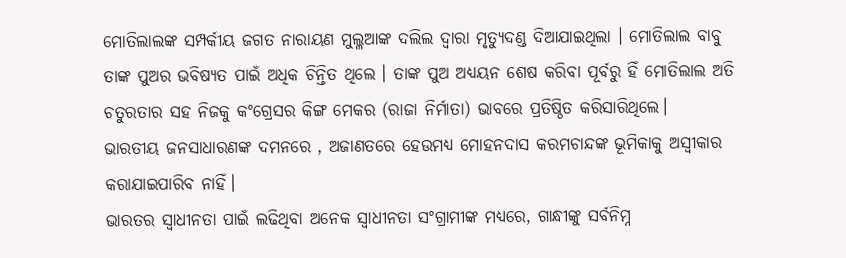ମୋତିଲାଲଙ୍କ ସମ୍ପର୍କୀୟ ଜଗତ ନାରାୟଣ ମୁଲ୍ଳଆଙ୍କ ଦଲିଲ ଦ୍ୱାରା ମୃତ୍ୟୁଦଣ୍ଡ ଦିଆଯାଇଥିଲା । ମୋତିଲାଲ ବାବୁ ତାଙ୍କ ପୁଅର ଭବିଷ୍ୟତ ପାଇଁ ଅଧିକ ଚିନ୍ତିତ ଥିଲେ । ତାଙ୍କ ପୁଅ ଅଧ୍ୟୟନ ଶେଷ କରିବା ପୂର୍ବରୁ ହିଁ ମୋତିଲାଲ ଅତି ଚତୁରତାର ସହ ନିଜକୁ କଂଗ୍ରେସର କିଙ୍ଗ ମେକର (ରାଜା ନିର୍ମାତା) ଭାବରେ ପ୍ରତିଷ୍ଠିତ କରିସାରିଥିଲେ।
ଭାରତୀୟ ଜନସାଧାରଣଙ୍କ ଦମନରେ , ଅଜାଣତରେ ହେଉମଧ୍ୟ ମୋହନଦାସ କରମଚାନ୍ଦଙ୍କ ଭୂମିକାକୁ ଅସ୍ୱୀକାର କରାଯାଇପାରିବ ନାହିଁ।
ଭାରତର ସ୍ଵାଧୀନତା ପାଇଁ ଲଢିଥିବା ଅନେକ ସ୍ୱାଧୀନତା ସଂଗ୍ରାମୀଙ୍କ ମଧ୍ୟରେ, ଗାନ୍ଧୀଙ୍କୁ ସର୍ବନିମ୍ନ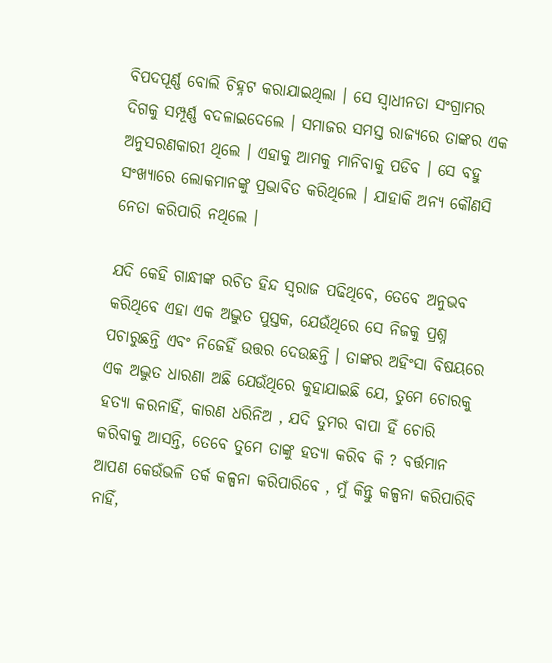ବିପଦପୂର୍ଣ୍ଣ ବୋଲି ଚିହ୍ନଟ କରାଯାଇଥିଲା । ସେ ସ୍ୱାଧୀନତା ସଂଗ୍ରାମର ଦିଗକୁ ସମ୍ପୂର୍ଣ୍ଣ ବଦଳାଇଦେଲେ । ସମାଜର ସମସ୍ତ ରାଜ୍ୟରେ ତାଙ୍କର ଏକ ଅନୁସରଣକାରୀ ଥିଲେ । ଏହାକୁ ଆମକୁ ମାନିବାକୁ ପଡିବ । ସେ ବହୁ ସଂଖ୍ୟାରେ ଲୋକମାନଙ୍କୁ ପ୍ରଭାବିତ କରିଥିଲେ । ଯାହାକି ଅନ୍ୟ କୌଣସି ନେତା କରିପାରି ନଥିଲେ ।

ଯଦି କେହି ଗାନ୍ଧୀଙ୍କ ରଚିତ ହିନ୍ଦ ସ୍ୱରାଜ ପଢିଥିବେ, ତେବେ ଅନୁଭବ କରିଥିବେ ଏହା ଏକ ଅଦ୍ଭୁତ ପୁସ୍ତକ, ଯେଉଁଥିରେ ସେ ନିଜକୁ ପ୍ରଶ୍ନ ପଚାରୁଛନ୍ତି ଏବଂ ନିଜେହିଁ ଉତ୍ତର ଦେଉଛନ୍ତି । ତାଙ୍କର ଅହିଂସା ବିଷୟରେ ଏକ ଅଦ୍ଭୁତ ଧାରଣା ଅଛି ଯେଉଁଥିରେ କୁହାଯାଇଛି ଯେ, ତୁମେ ଚୋରକୁ ହତ୍ୟା କରନାହିଁ, କାରଣ ଧରିନିଅ , ଯଦି ତୁମର ବାପା ହିଁ ଚୋରି କରିବାକୁ ଆସନ୍ତି, ତେବେ ତୁମେ ତାଙ୍କୁ ହତ୍ୟା କରିବ କି ? ବର୍ତ୍ତମାନ ଆପଣ କେଉଁଭଳି ତର୍କ କଳ୍ପନା କରିପାରିବେ , ମୁଁ କିନ୍ତୁ କଳ୍ପନା କରିପାରିବି ନାହିଁ,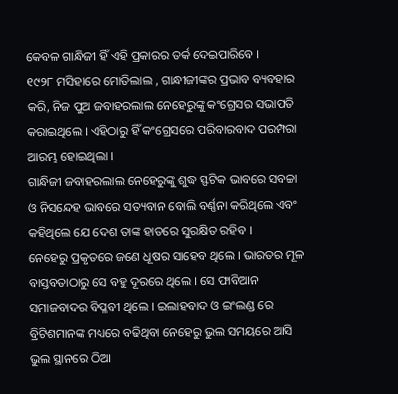କେବଳ ଗାନ୍ଧିଜୀ ହିଁ ଏହି ପ୍ରକାରର ତର୍କ ଦେଇପାରିବେ ।
୧୯୨୮ ମସିହାରେ ମୋତିଲାଲ , ଗାନ୍ଧୀଜୀଙ୍କର ପ୍ରଭାବ ବ୍ୟବହାର କରି, ନିଜ ପୁଅ ଜବାହରଲାଲ ନେହେରୁଙ୍କୁ କଂଗ୍ରେସର ସଭାପତି କରାଇଥିଲେ । ଏହିଠାରୁ ହିଁ କଂଗ୍ରେସରେ ପରିବାରବାଦ ପରମ୍ପରା ଆରମ୍ଭ ହୋଇଥିଲା ।
ଗାନ୍ଧିଜୀ ଜବାହରଲାଲ ନେହେରୁଙ୍କୁ ଶୁଦ୍ଧ ସ୍ଫଟିକ ଭାବରେ ସବଚ୍ଚା ଓ ନିସନ୍ଦେହ ଭାବରେ ସତ୍ୟବାନ ବୋଲି ବର୍ଣ୍ଣନା କରିଥିଲେ ଏବଂ କହିଥିଲେ ଯେ ଦେଶ ତାଙ୍କ ହାତରେ ସୁରକ୍ଷିତ ରହିବ ।
ନେହେରୁ ପ୍ରକୃତରେ ଜଣେ ଧୂଷର ସାହେବ ଥିଲେ । ଭାରତର ମୂଳ ବାସ୍ତବତାଠାରୁ ସେ ବହୁ ଦୂରରେ ଥିଲେ । ସେ ଫାବିଆନ ସମାଜବାଦର ବିପ୍ଳବୀ ଥିଲେ । ଇଲାହବାଦ ଓ ଇଂଲଣ୍ଡ ରେ ବ୍ରିଟିଶମାନଙ୍କ ମଧ୍ୟରେ ବଢିଥିବା ନେହେରୁ ଭୁଲ ସମୟରେ ଆସି ଭୁଲ ସ୍ଥାନରେ ଠିଆ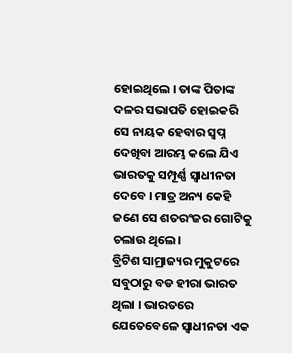ହୋଇଥିଲେ । ତାଙ୍କ ପିତାଙ୍କ ଦଳର ସଭାପତି ହୋଇକରି ସେ ନାୟକ ହେବାର ସ୍ୱପ୍ନ ଦେଖିବା ଆରମ୍ଭ କଲେ ଯିଏ ଭାରତକୁ ସମ୍ପୂର୍ଣ୍ଣ ସ୍ଵାଧୀନତା ଦେବେ । ମାତ୍ର ଅନ୍ୟ କେହି ଜଣେ ସେ ଶତରଂଜର ଗୋଟିକୁ ଚଲାଉ ଥିଲେ।
ବ୍ରିଟିଶ ସାମ୍ରାଜ୍ୟର ମୁକୁଟରେ ସବୁଠାରୁ ବଡ ହୀରା ଭାରତ ଥିଲା । ଭାରତରେ ଯେତେବେଳେ ସ୍ଵାଧୀନତା ଏକ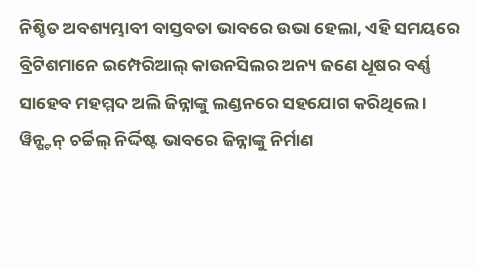ନିଶ୍ଚିତ ଅବଶ୍ୟମ୍ଭାବୀ ବାସ୍ତବତା ଭାବରେ ଉଭା ହେଲା, ଏହି ସମୟରେ ବ୍ରିଟିଶମାନେ ଇମ୍ପେରିଆଲ୍ କାଉନସିଲର ଅନ୍ୟ ଜଣେ ଧୂଷର ବର୍ଣ୍ଣ ସାହେବ ମହମ୍ମଦ ଅଲି ଜିନ୍ନାଙ୍କୁ ଲଣ୍ଡନରେ ସହଯୋଗ କରିଥିଲେ ।
ୱିନ୍ଷ୍ଟନ୍ ଚର୍ଚ୍ଚିଲ୍ ନିର୍ଦ୍ଦିଷ୍ଟ ଭାବରେ ଜିନ୍ନାଙ୍କୁ ନିର୍ମାଣ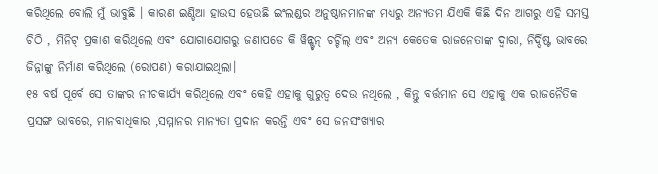କରିଥିଲେ ବୋଲି ମୁଁ ଭାବୁଛି । କାରଣ ଇଣ୍ଡିଆ ହାଉସ ହେଉଛି ଇଂଲଣ୍ଡର ଅନୁଷ୍ଠାନମାନଙ୍କ ମଧ୍ୟରୁ ଅନ୍ୟତମ ଯିଏକି କିଛି ଦିନ ଆଗରୁ ଏହି ସମସ୍ତ ଚିଠି , ମିନିଟ୍ ପ୍ରକାଶ କରିଥିଲେ ଏବଂ ଯୋଗାଯୋଗରୁ ଜଣାପଡେ କି ୱିନ୍ଷ୍ଟନ୍ ଚର୍ଚ୍ଚିଲ୍ ଏବଂ ଅନ୍ୟ କେତେକ ରାଜନେତାଙ୍କ ଦ୍ୱାରା, ନିର୍ଦ୍ଦିଷ୍ଟ ଭାବରେ ଜିନ୍ନାଙ୍କୁ ନିର୍ମାଣ କରିଥିଲେ (ରୋପଣ) କରାଯାଇଥିଲା।
୧୫ ବର୍ଷ ପୂର୍ବେ ସେ ତାଙ୍କର ନୀଚକାର୍ଯ୍ୟ କରିଥିଲେ ଏବଂ କେହି ଏହାକୁ ଗୁରୁତ୍ୱ ଦେଉ ନଥିଲେ , କିନ୍ତୁ ବର୍ତ୍ତମାନ ସେ ଏହାକୁ ଏକ ରାଜନୈତିକ ପ୍ରସଙ୍ଗ ଭାବରେ, ମାନବାଧିକାର ,ସମ୍ମାନର ମାନ୍ୟତା ପ୍ରଦାନ କରନ୍ତି ଏବଂ ସେ ଜନସଂଖ୍ୟାର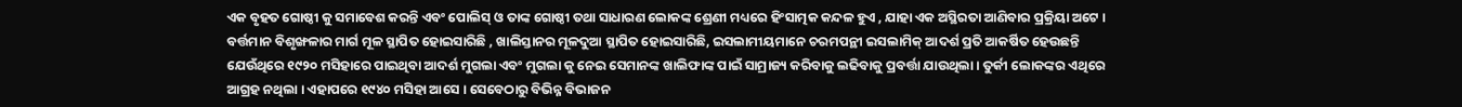ଏକ ବୃହତ ଗୋଷ୍ଠୀ କୁ ସମାବେଶ କରନ୍ତି ଏବଂ ପୋଲିସ୍ ଓ ତାଙ୍କ ଗୋଷ୍ଠୀ ତଥା ସାଧାରଣ ଲୋକଙ୍କ ଶ୍ରେଣୀ ମଧ୍ୟରେ ହିଂସାତ୍ମକ କନ୍ଦଳ ହୁଏ , ଯାହା ଏକ ଅସ୍ଥିରତା ଆଣିବାର ପ୍ରକ୍ରିୟା ଅଟେ ।
ବର୍ତ୍ତମାନ ବିଶୃଙ୍ଖଳାର ମାର୍ଗ ମୂଳ ସ୍ଥାପିତ ହୋଇସାରିଛି , ଖାଲିସ୍ତାନର ମୂଳଦୁଆ ସ୍ଥାପିତ ହୋଇସାରିଛି, ଇସଲାମୀୟମାନେ ଚରମପନ୍ଥୀ ଇସଲାମିକ୍ ଆଦର୍ଶ ପ୍ରତି ଆକର୍ଷିତ ହେଉଛନ୍ତି ଯେଉଁଥିରେ ୧୯୨୦ ମସିହାରେ ପାଇଥିବା ଆଦର୍ଶ ମୁଗଲା ଏବଂ ମୁଗଲା କୁ ନେଇ ସେମାନଙ୍କ ଖାଲିଫାଙ୍କ ପାଇଁ ସାମ୍ରାଜ୍ୟ କରିବାକୁ ଲଢିବାକୁ ପ୍ରବର୍ତ୍ତା ଯାଉଥିଲା । ତୁର୍କୀ ଲୋକଙ୍କର ଏଥିରେ ଆଗ୍ରହ ନଥିଲା । ଏହାପରେ ୧୯୪୦ ମସିହା ଆସେ । ସେବେଠାରୁ ବିଭିନ୍ନ ବିଭାଜନ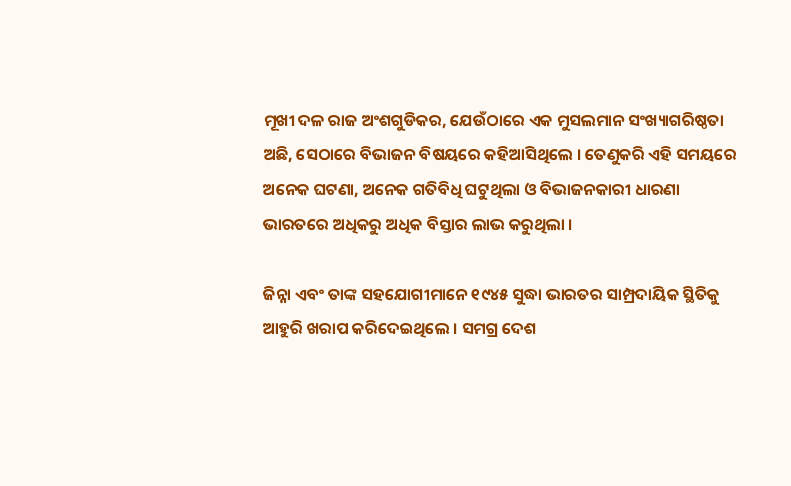ମୂଖୀ ଦଳ ରାଜ ଅଂଶଗୁଡିକର, ଯେଉଁଠାରେ ଏକ ମୁସଲମାନ ସଂଖ୍ୟାଗରିଷ୍ଠତା ଅଛି, ସେଠାରେ ବିଭାଜନ ବିଷୟରେ କହିଆସିଥିଲେ । ତେଣୁକରି ଏହି ସମୟରେ ଅନେକ ଘଟଣା, ଅନେକ ଗତିବିଧି ଘଟୁଥିଲା ଓ ବିଭାଜନକାରୀ ଧାରଣା ଭାରତରେ ଅଧିକରୁ ଅଧିକ ବିସ୍ତାର ଲାଭ କରୁଥିଲା ।

ଜିନ୍ନା ଏବଂ ତାଙ୍କ ସହଯୋଗୀମାନେ ୧୯୪୫ ସୁଦ୍ଧା ଭାରତର ସାମ୍ପ୍ରଦାୟିକ ସ୍ଥିତିକୁ ଆହୁରି ଖରାପ କରିଦେଇଥିଲେ । ସମଗ୍ର ଦେଶ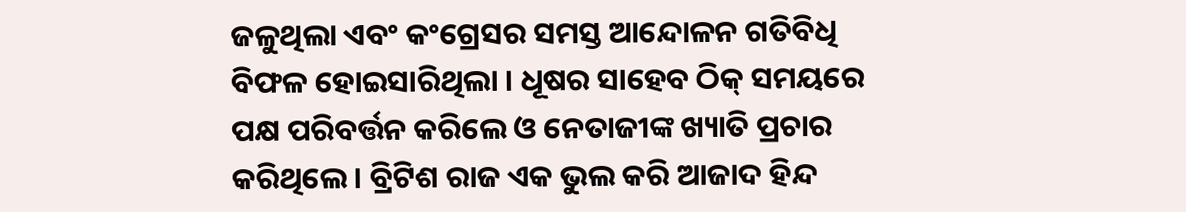ଜଳୁଥିଲା ଏବଂ କଂଗ୍ରେସର ସମସ୍ତ ଆନ୍ଦୋଳନ ଗତିବିଧି ବିଫଳ ହୋଇସାରିଥିଲା । ଧୂଷର ସାହେବ ଠିକ୍ ସମୟରେ ପକ୍ଷ ପରିବର୍ତ୍ତନ କରିଲେ ଓ ନେତାଜୀଙ୍କ ଖ୍ୟାତି ପ୍ରଚାର କରିଥିଲେ । ବ୍ରିଟିଶ ରାଜ ଏକ ଭୁଲ କରି ଆଜାଦ ହିନ୍ଦ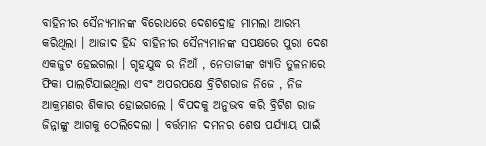ବାହିନୀର ସୈନ୍ୟମାନଙ୍କ ବିରୋଧରେ ଦେଶଦ୍ରୋହ ମାମଲା ଆରମ୍ଭ କରିଥିଲା । ଆଜାଦ ହିନ୍ଦ ବାହିନୀର ସୈନ୍ୟମାନଙ୍କ ସପକ୍ଷରେ ପୁରା ଦେଶ ଏକଜୁଟ ହେଇଗଲା । ଗୃହଯୁଦ୍ଧ ର ନିଆଁ , ନେତାଜୀଙ୍କ ଖ୍ୟାତି ତୁଳନାରେ ଫିକା ପାଲଟିଯାଇଥିଲା ଏବଂ ଅପରପକ୍ଷେ ବ୍ରିଟିଶରାଜ ନିଜେ , ନିଜ ଆକ୍ରମଣର ଶିକାର ହୋଇଗଲେ । ବିପଦକୁ ଅନୁଭବ କରି ବ୍ରିଟିଶ ରାଜ ଜିନ୍ନାଙ୍କୁ ଆଗକୁ ଠେଲିଦେଲା । ବର୍ତ୍ତମାନ ଦମନର ଶେଷ ପର୍ଯ୍ୟାୟ ପାଇଁ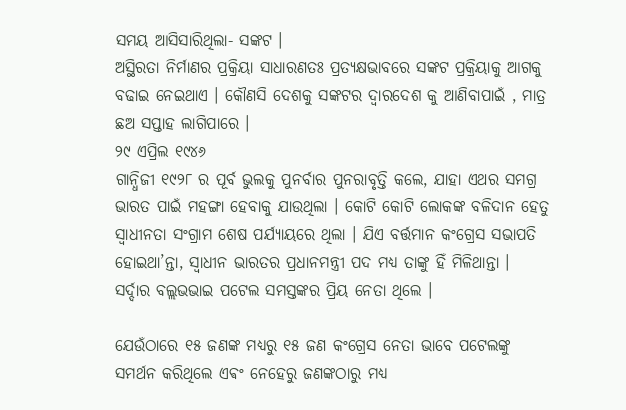ସମୟ ଆସିସାରିଥିଲା- ସଙ୍କଟ ।
ଅସ୍ଥିରତା ନିର୍ମାଣର ପ୍ରକ୍ରିୟା ସାଧାରଣତଃ ପ୍ରତ୍ୟକ୍ଷଭାବରେ ସଙ୍କଟ ପ୍ରକ୍ରିୟାକୁ ଆଗକୁ ବଢାଇ ନେଇଥାଏ । କୌଣସି ଦେଶକୁ ସଙ୍କଟର ଦ୍ଵାରଦେଶ କୁ ଆଣିବାପାଇଁ , ମାତ୍ର ଛଅ ସପ୍ତାହ ଲାଗିପାରେ ।
୨୯ ଏପ୍ରିଲ ୧୯୪୬
ଗାନ୍ଧିଜୀ ୧୯୨୮ ର ପୂର୍ବ ଭୁଲକୁ ପୁନର୍ବାର ପୁନରାବୃତ୍ତି କଲେ, ଯାହା ଏଥର ସମଗ୍ର ଭାରତ ପାଇଁ ମହଙ୍ଗା ହେବାକୁ ଯାଉଥିଲା । କୋଟି କୋଟି ଲୋକଙ୍କ ବଳିଦାନ ହେତୁ ସ୍ୱାଧୀନତା ସଂଗ୍ରାମ ଶେଷ ପର୍ଯ୍ୟାୟରେ ଥିଲା । ଯିଏ ବର୍ତ୍ତମାନ କଂଗ୍ରେସ ସଭାପତି ହୋଇଥା’ନ୍ତା, ସ୍ୱାଧୀନ ଭାରତର ପ୍ରଧାନମନ୍ତ୍ରୀ ପଦ ମଧ୍ୟ ତାଙ୍କୁ ହିଁ ମିଳିଥାନ୍ତା । ସର୍ଦ୍ଦାର ବଲ୍ଲଭଭାଇ ପଟେଲ ସମସ୍ତଙ୍କର ପ୍ରିୟ ନେତା ଥିଲେ ।

ଯେଉଁଠାରେ ୧୫ ଜଣଙ୍କ ମଧ୍ୟରୁ ୧୫ ଜଣ କଂଗ୍ରେସ ନେତା ଭାବେ ପଟେଲଙ୍କୁ ସମର୍ଥନ କରିଥିଲେ ଏଵଂ ନେହେରୁ ଜଣଙ୍କଠାରୁ ମଧ୍ୟ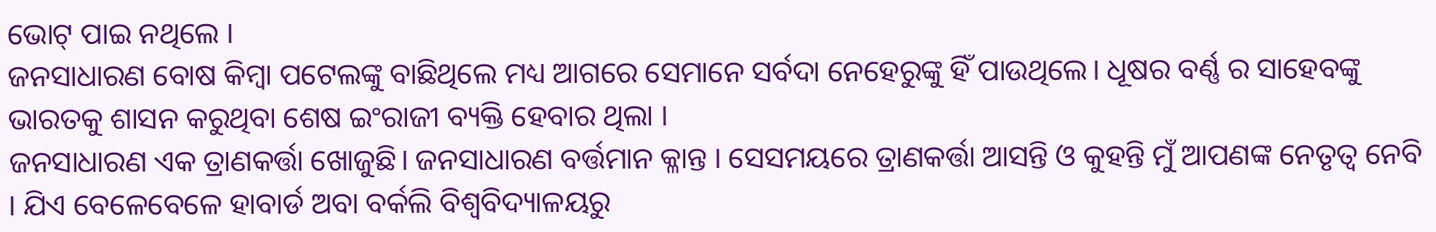ଭୋଟ୍ ପାଇ ନଥିଲେ ।
ଜନସାଧାରଣ ବୋଷ କିମ୍ବା ପଟେଲଙ୍କୁ ବାଛିଥିଲେ ମଧ୍ୟ ଆଗରେ ସେମାନେ ସର୍ବଦା ନେହେରୁଙ୍କୁ ହିଁ ପାଉଥିଲେ। ଧୂଷର ବର୍ଣ୍ଣ ର ସାହେବଙ୍କୁ ଭାରତକୁ ଶାସନ କରୁଥିବା ଶେଷ ଇଂରାଜୀ ବ୍ୟକ୍ତି ହେବାର ଥିଲା ।
ଜନସାଧାରଣ ଏକ ତ୍ରାଣକର୍ତ୍ତା ଖୋଜୁଛି। ଜନସାଧାରଣ ବର୍ତ୍ତମାନ କ୍ଳାନ୍ତ । ସେସମୟରେ ତ୍ରାଣକର୍ତ୍ତା ଆସନ୍ତି ଓ କୁହନ୍ତି ମୁଁ ଆପଣଙ୍କ ନେତୃତ୍ୱ ନେବି । ଯିଏ ବେଳେବେଳେ ହାବାର୍ଡ ଅବା ବର୍କଲି ବିଶ୍ୱବିଦ୍ୟାଳୟରୁ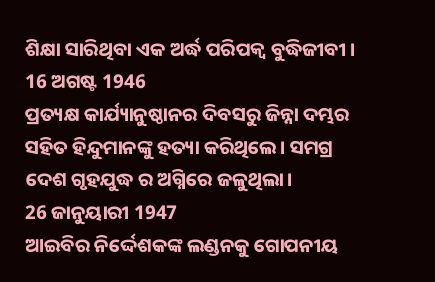ଶିକ୍ଷା ସାରିଥିବା ଏକ ଅର୍ଦ୍ଧ ପରିପକ୍ଵ ବୁଦ୍ଧିଜୀବୀ ।
16 ଅଗଷ୍ଟ 1946
ପ୍ରତ୍ୟକ୍ଷ କାର୍ଯ୍ୟାନୁଷ୍ଠାନର ଦିବସରୁ ଜିନ୍ନା ଦମ୍ଭର ସହିତ ହିନ୍ଦୁମାନଙ୍କୁ ହତ୍ୟା କରିଥିଲେ। ସମଗ୍ର ଦେଶ ଗୃହଯୁଦ୍ଧ ର ଅଗ୍ନିରେ ଜଳୁଥିଲା।
26 ଜାନୁୟାରୀ 1947
ଆଇବିର ନିର୍ଦ୍ଦେଶକଙ୍କ ଲଣ୍ଡନକୁ ଗୋପନୀୟ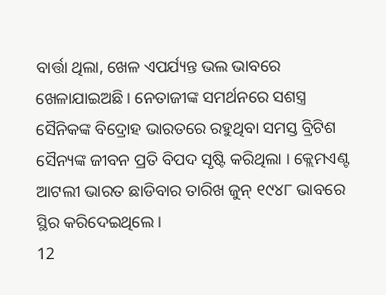ବାର୍ତ୍ତା ଥିଲା, ଖେଳ ଏପର୍ଯ୍ୟନ୍ତ ଭଲ ଭାବରେ ଖେଳାଯାଇଅଛି । ନେତାଜୀଙ୍କ ସମର୍ଥନରେ ସଶସ୍ତ୍ର ସୈନିକଙ୍କ ବିଦ୍ରୋହ ଭାରତରେ ରହୁଥିବା ସମସ୍ତ ବ୍ରିଟିଶ ସୈନ୍ୟଙ୍କ ଜୀବନ ପ୍ରତି ବିପଦ ସୃଷ୍ଟି କରିଥିଲା । କ୍ଲେମଏଣ୍ଟ ଆଟଲୀ ଭାରତ ଛାଡିବାର ତାରିଖ ଜୁନ୍ ୧୯୪୮ ଭାବରେ ସ୍ଥିର କରିଦେଇଥିଲେ ।
12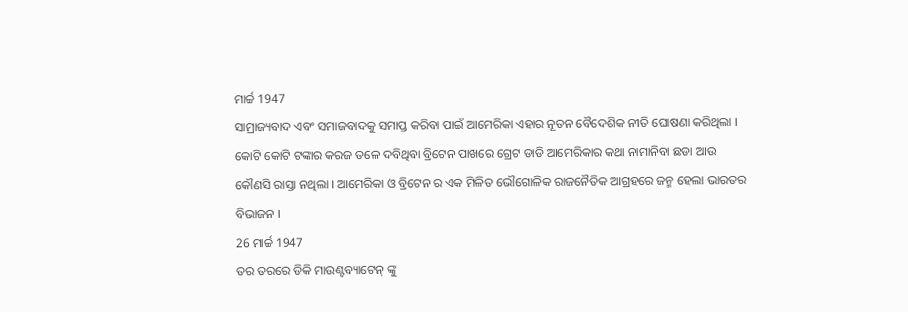ମାର୍ଚ୍ଚ 1947
ସାମ୍ରାଜ୍ୟବାଦ ଏବଂ ସମାଜବାଦକୁ ସମାପ୍ତ କରିବା ପାଇଁ ଆମେରିକା ଏହାର ନୂତନ ବୈଦେଶିକ ନୀତି ଘୋଷଣା କରିଥିଲା । କୋଟି କୋଟି ଟଙ୍କାର କରଜ ତଳେ ଦବିଥିବା ବ୍ରିଟେନ ପାଖରେ ଗ୍ରେଟ ଡାଡି ଆମେରିକାର କଥା ନାମାନିବା ଛଡା ଆଉ କୌଣସି ରାସ୍ତା ନଥିଲା । ଆମେରିକା ଓ ବ୍ରିଟେନ ର ଏକ ମିଳିତ ଭୌଗୋଳିକ ରାଜନୈତିକ ଆଗ୍ରହରେ ଜନ୍ମ ହେଲା ଭାରତର ବିଭାଜନ ।
26 ମାର୍ଚ୍ଚ 1947
ତର ତରରେ ଡିକି ମାଉଣ୍ଟବ୍ୟାଟେନ୍ ଙ୍କୁ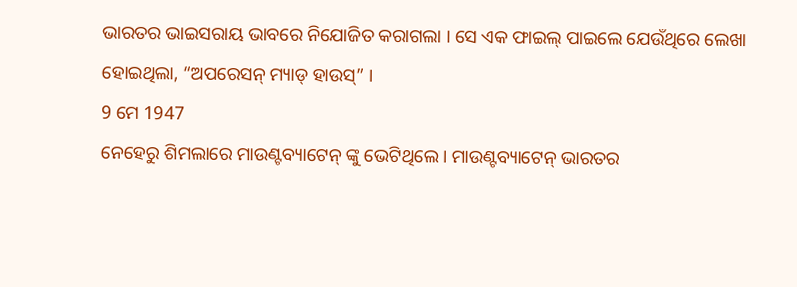ଭାରତର ଭାଇସରାୟ ଭାବରେ ନିଯୋଜିତ କରାଗଲା । ସେ ଏକ ଫାଇଲ୍ ପାଇଲେ ଯେଉଁଥିରେ ଲେଖା ହୋଇଥିଲା, “ଅପରେସନ୍ ମ୍ୟାଡ୍ ହାଉସ୍” ।
9 ମେ 1947
ନେହେରୁ ଶିମଲାରେ ମାଉଣ୍ଟବ୍ୟାଟେନ୍ ଙ୍କୁ ଭେଟିଥିଲେ। ମାଉଣ୍ଟବ୍ୟାଟେନ୍ ଭାରତର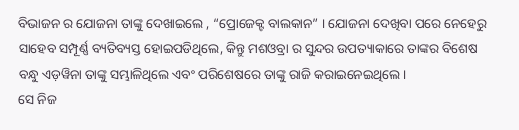ବିଭାଜନ ର ଯୋଜନା ତାଙ୍କୁ ଦେଖାଇଲେ , “ପ୍ରୋଜେକ୍ଟ ବାଲକାନ” । ଯୋଜନା ଦେଖିବା ପରେ ନେହେରୁ ସାହେବ ସମ୍ପୂର୍ଣ୍ଣ ବ୍ୟତିବ୍ୟସ୍ତ ହୋଇପଡିଥିଲେ, କିନ୍ତୁ ମଶଓବ୍ରା ର ସୁନ୍ଦର ଉପତ୍ୟାକାରେ ତାଙ୍କର ବିଶେଷ ବନ୍ଧୁ ଏଡ଼ୱିନା ତାଙ୍କୁ ସମ୍ଭାଳିଥିଲେ ଏବଂ ପରିଶେଷରେ ତାଙ୍କୁ ରାଜି କରାଇନେଇଥିଲେ।
ସେ ନିଜ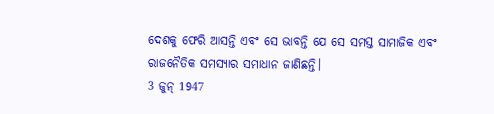ଦେଶକୁ ଫେରି ଆସନ୍ତି ଏବଂ ସେ ଭାବନ୍ତି ଯେ ସେ ସମସ୍ତ ସାମାଜିକ ଏବଂ ରାଜନୈତିକ ସମସ୍ୟାର ସମାଧାନ ଜାଣିଛନ୍ତି।
3 ଜୁନ୍ 1947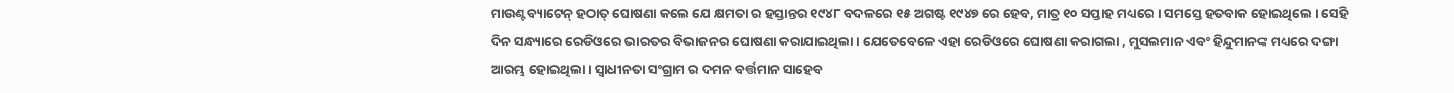ମାଉଣ୍ଟବ୍ୟାଟେନ୍ ହଠାତ୍ ଘୋଷଣା କଲେ ଯେ କ୍ଷମତା ର ହସ୍ତାନ୍ତର ୧୯୪୮ ବଦଳରେ ୧୫ ଅଗଷ୍ଟ ୧୯୪୭ ରେ ହେବ, ମାତ୍ର ୧୦ ସପ୍ତାହ ମଧ୍ୟରେ । ସମସ୍ତେ ହତବାକ ହୋଇଥିଲେ । ସେହି ଦିନ ସନ୍ଧ୍ୟାରେ ରେଡିଓରେ ଭାରତର ବିଭାଜନର ଘୋଷଣା କରାଯାଇଥିଲା । ଯେତେବେଳେ ଏହା ରେଡିଓରେ ଘୋଷଣା କରାଗଲା , ମୁସଲମାନ ଏବଂ ହିନ୍ଦୁମାନଙ୍କ ମଧ୍ୟରେ ଦଙ୍ଗା ଆରମ୍ଭ ହୋଇଥିଲା । ସ୍ୱାଧୀନତା ସଂଗ୍ରାମ ର ଦମନ ବର୍ତ୍ତମାନ ସାହେବ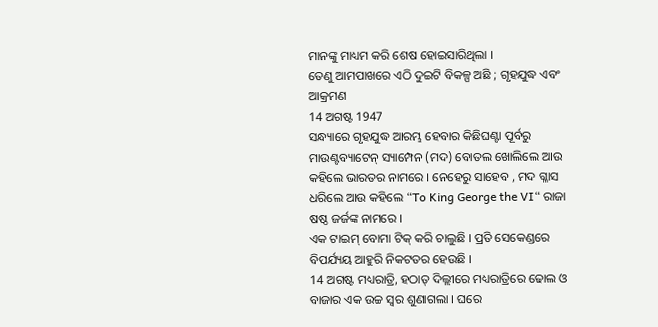ମାନଙ୍କୁ ମାଧ୍ୟମ କରି ଶେଷ ହୋଇସାରିଥିଲା ।
ତେଣୁ ଆମପାଖରେ ଏଠି ଦୁଇଟି ବିକଳ୍ପ ଅଛି ; ଗୃହଯୁଦ୍ଧ ଏବଂ ଆକ୍ରମଣ
14 ଅଗଷ୍ଟ 1947
ସନ୍ଧ୍ୟାରେ ଗୃହଯୁଦ୍ଧ ଆରମ୍ଭ ହେବାର କିଛିଘଣ୍ଟା ପୂର୍ବରୁ ମାଉଣ୍ଟବ୍ୟାଟେନ୍ ସ୍ୟାମ୍ପେନ (ମଦ) ବୋତଲ ଖୋଲିଲେ ଆଉ କହିଲେ ଭାରତର ନାମରେ । ନେହେରୁ ସାହେବ , ମଦ ଗ୍ଳାସ ଧରିଲେ ଆଉ କହିଲେ “To King George the VI“ ରାଜା ଷଷ୍ଠ ଜର୍ଜଙ୍କ ନାମରେ ।
ଏକ ଟାଇମ୍ ବୋମା ଟିକ୍ କରି ଚାଲୁଛି । ପ୍ରତି ସେକେଣ୍ଡରେ ବିପର୍ଯ୍ୟୟ ଆହୁରି ନିକଟତର ହେଉଛି ।
14 ଅଗଷ୍ଟ ମଧ୍ୟରାତ୍ରି, ହଠାତ୍ ଦିଲ୍ଲୀରେ ମଧ୍ୟରାତ୍ରିରେ ଢୋଲ ଓ ବାଜାର ଏକ ଉଚ୍ଚ ସ୍ୱର ଶୁଣାଗଲା । ଘରେ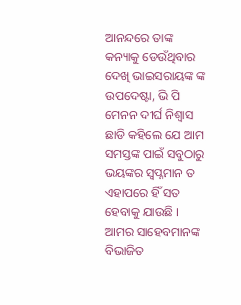ଆନନ୍ଦରେ ତାଙ୍କ କନ୍ୟାକୁ ଡେଉଁଥିବାର ଦେଖି ଭାଇସରାୟଙ୍କ ଙ୍କ ଉପଦେଷ୍ଟା, ଭି ପି ମେନନ ଦୀର୍ଘ ନିଶ୍ୱାସ ଛାଡି କହିଲେ ଯେ ଆମ ସମସ୍ତଙ୍କ ପାଇଁ ସବୁଠାରୁ ଭୟଙ୍କର ସ୍ୱପ୍ନମାନ ତ ଏହାପରେ ହିଁ ସତ ହେବାକୁ ଯାଉଛି ।
ଆମର ସାହେବମାନଙ୍କ ବିଭାଜିତ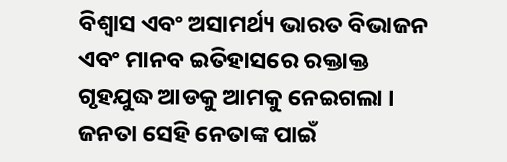ବିଶ୍ଵାସ ଏବଂ ଅସାମର୍ଥ୍ୟ ଭାରତ ବିଭାଜନ ଏବଂ ମାନବ ଇତିହାସରେ ରକ୍ତାକ୍ତ ଗୃହଯୁଦ୍ଧ ଆଡକୁ ଆମକୁ ନେଇଗଲା ।
ଜନତା ସେହି ନେତାଙ୍କ ପାଇଁ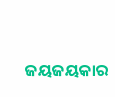ଜୟଜୟକାର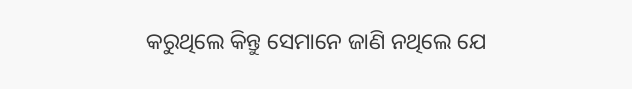କରୁଥିଲେ କିନ୍ତୁ ସେମାନେ ଜାଣି ନଥିଲେ ଯେ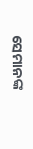ସେମାନଙ୍କ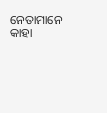ନେତାମାନେ କାହା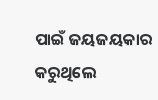ପାଇଁ ଜୟଜୟକାର କରୁଥିଲେ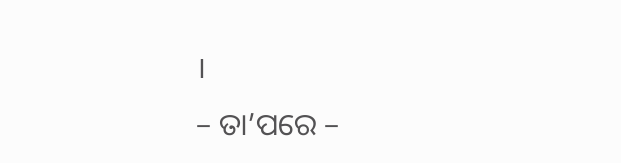।
– ତା’ପରେ –